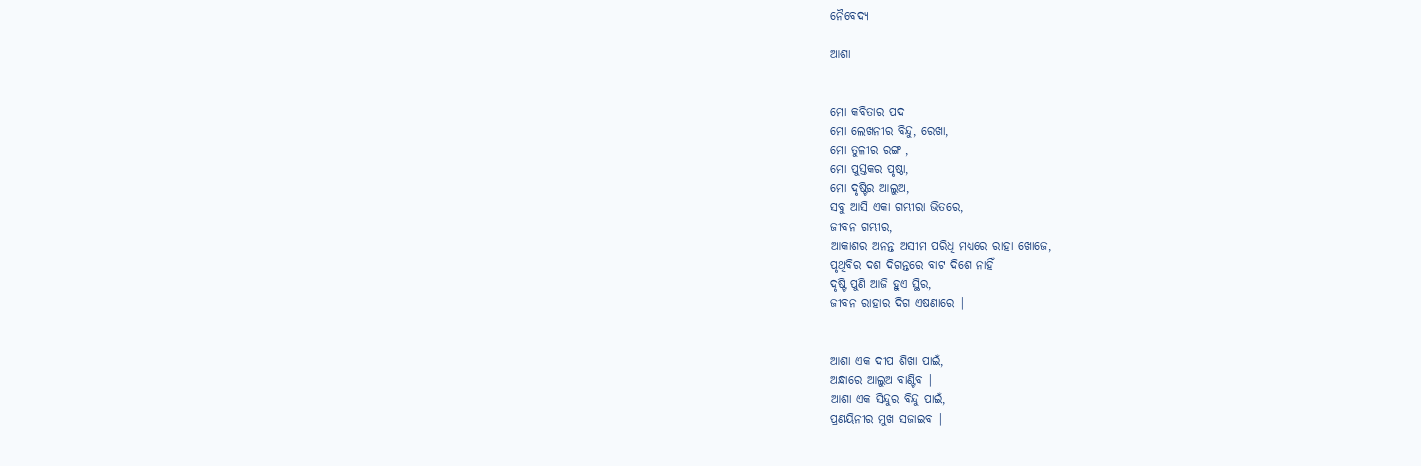ନୈବେଦ୍ୟ

ଆଶା


ମୋ କବିତାର ପଦ
ମୋ ଲେଖନୀର ବିନ୍ଦୁ, ରେଖା,
ମୋ ତୁଳୀର ରଙ୍ଗ ,
ମୋ ପୁସ୍ତକର ପୃଷ୍ଠା,
ମୋ ଦୃଷ୍ଟିର ଆଲୁଅ,
ସବୁ ଆସି ଏକା ଗମ୍ଭୀରା ଭିତରେ,
ଜୀବନ ଗମ୍ଭୀର,
ଆକାଶର ଅନନ୍ତ ଅସୀମ ପରିଧି ମଧ୍ୟରେ ରାହା ଖୋଜେ,
ପୃଥିବିର ଦଶ ଦିଗନ୍ତରେ ବାଟ ଦିଶେ ନାହିଁ
ଦୃଷ୍ଟି ପୁଣି ଆଜି ହୁଏ ସ୍ଥିର,
ଜୀବନ ରାହାର ଦିଗ ଏଷଣାରେ |


ଆଶା ଏକ ଦୀପ ଶିଖା ପାଇଁ,
ଅନ୍ଧାରେ ଆଲୁଅ ବାଣ୍ଟିବ |
ଆଶା ଏକ ସିନ୍ଦୁର ବିନ୍ଦୁ ପାଇଁ,
ପ୍ରଣୟିନୀର ମୁଖ ସଜାଇବ |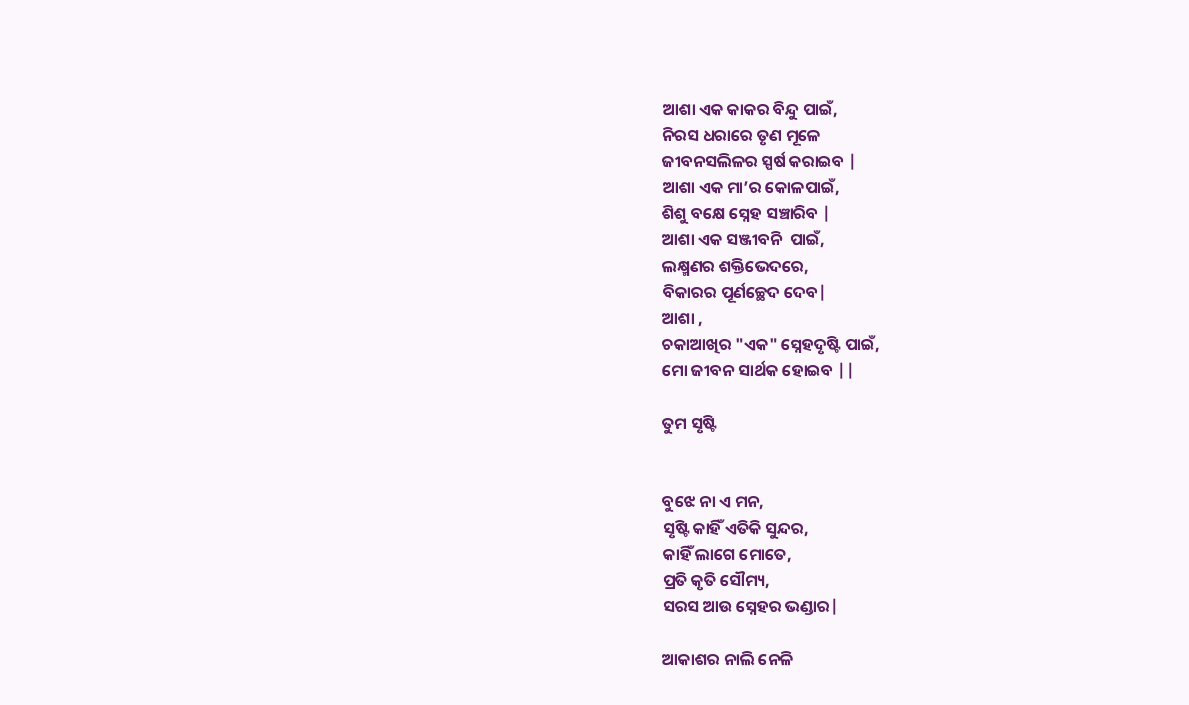ଆଶା ଏକ କାକର ବିନ୍ଦୁ ପାଇଁ,
ନିରସ ଧରାରେ ତୃଣ ମୂଳେ
ଜୀବନସଲିଳର ସ୍ପର୍ଷ କରାଇବ |
ଆଶା ଏକ ମା’ର କୋଳପାଇଁ,
ଶିଶୁ ବକ୍ଷେ ସ୍ନେହ ସଞ୍ଚାରିବ |
ଆଶା ଏକ ସଞ୍ଜୀବନି  ପାଇଁ,
ଲକ୍ଷ୍ମଣର ଶକ୍ତିଭେଦରେ,
ବିକାରର ପୂର୍ଣଚ୍ଛେଦ ଦେବ|
ଆଶା ,
ଚକାଆଖିର "ଏକ" ସ୍ନେହଦୃଷ୍ଟି ପାଇଁ,
ମୋ ଜୀବନ ସାର୍ଥକ ହୋଇବ ||

ତୁମ ସୃଷ୍ଟି


ବୁଝେ ନା ଏ ମନ,
ସୃଷ୍ଟି କାହିଁ ଏତିକି ସୁନ୍ଦର,
କାହିଁ ଲାଗେ ମୋତେ,
ପ୍ରତି କୃତି ସୌମ୍ୟ,
ସରସ ଆଉ ସ୍ନେହର ଭଣ୍ଡାର|

ଆକାଶର ନାଲି ନେଳି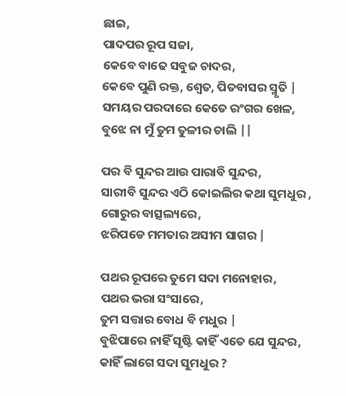ଛାଇ,
ପାଦପର ରୂପ ସଜା,
କେବେ ବାଢେ ସବୁଜ ଚାଦର,
କେବେ ପୁଣି ରକ୍ତ, ଶ୍ଵେତ, ପିତବାସର ସ୍ମୃତି |
ସମୟର ପରଦାରେ କେତେ ରଂଗର ଖେଳ,
ବୁଝେ ନା ମୁଁ ତୁମ ତୁଳୀର ଚାଲି ||

ପର ବି ସୁନ୍ଦର ଆଉ ପାରାବି ସୁନ୍ଦର,
ସାରୀବି ସୁନ୍ଦର ଏଠି କୋଇଲିର କଥା ସୁମଧୁର ,
ଗୋରୁର ବାତ୍ସଲ୍ୟରେ,
ଝରିପଡେ ମମତାର ଅସୀମ ସାଗର |

ପଥର ରୂପରେ ତୁମେ ସଦା ମନୋହାର,
ପଥର ଭରା ସଂସାରେ,
ତୁମ ସତ୍ତାର ବୋଧ ବି ମଧୁର |
ବୁଝିପାରେ ନାହିଁ ସୃଷ୍ଟି କାହିଁ ଏତେ ଯେ ସୁନ୍ଦର,
କାହିଁ ଲାଗେ ସଦା ସୁମଧୁର ?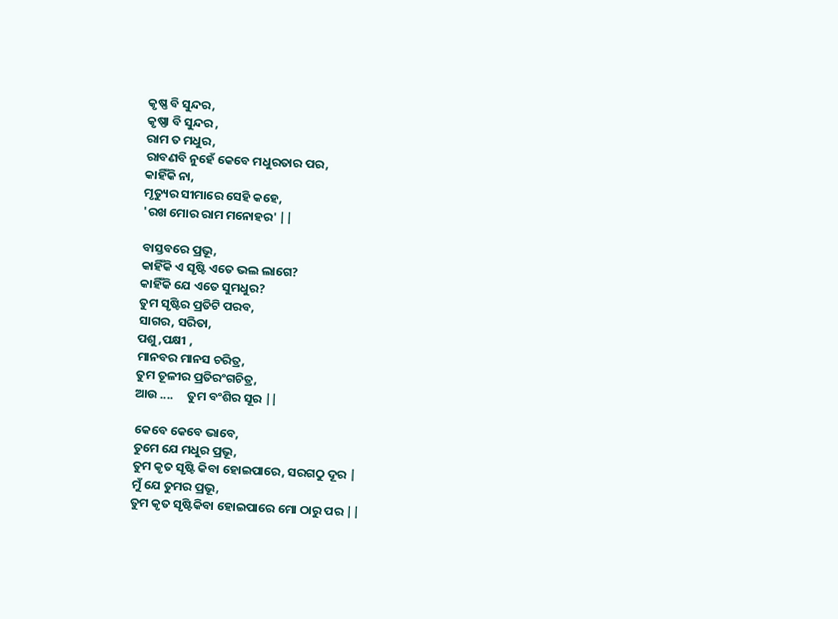କୃଷ୍ଣ ବି ସୁନ୍ଦର,
କୃଷ୍ଣା ବି ସୁନ୍ଦର ,
ରାମ ତ ମଧୁର,
ରାବଣବି ନୁହେଁ କେବେ ମଧୁରତାର ପର,
କାହିଁକି ନା,
ମୃତ୍ୟୁର ସୀମାରେ ସେହି କହେ,
'ରଖ ମୋର ରାମ ମନୋହର' ||

ବାସ୍ତବରେ ପ୍ରଭୂ,
କାହିଁକି ଏ ସୃଷ୍ଟି ଏତେ ଭଲ ଲାଗେ?
କାହିଁକି ଯେ ଏତେ ସୁମଧୁର?
ତୁମ ସୃଷ୍ଟିର ପ୍ରତିଟି ପରବ,
ସାଗର, ସରିତା,
ପଶୁ ,ପକ୍ଷୀ ,
ମାନବର ମାନସ ଚରିତ୍ର,
ତୁମ ତୂଳୀର ପ୍ରତିରଂଗଚିତ୍ର,
ଆଉ ....     ତୁମ ବଂଶିର ସୂର ||

କେବେ କେବେ ଭାବେ,
ତୁମେ ଯେ ମଧୁର ପ୍ରଭୂ,
ତୁମ କୃତ ସୃଷ୍ଟି କିବା ହୋଇପାରେ, ସରଗଠୁ ଦୂର |
ମୁଁ ଯେ ତୁମର ପ୍ରଭୂ,
ତୁମ କୃତ ସୃଷ୍ଟିକିବା ହୋଇପାରେ ମୋ ଠାରୁ ପର ||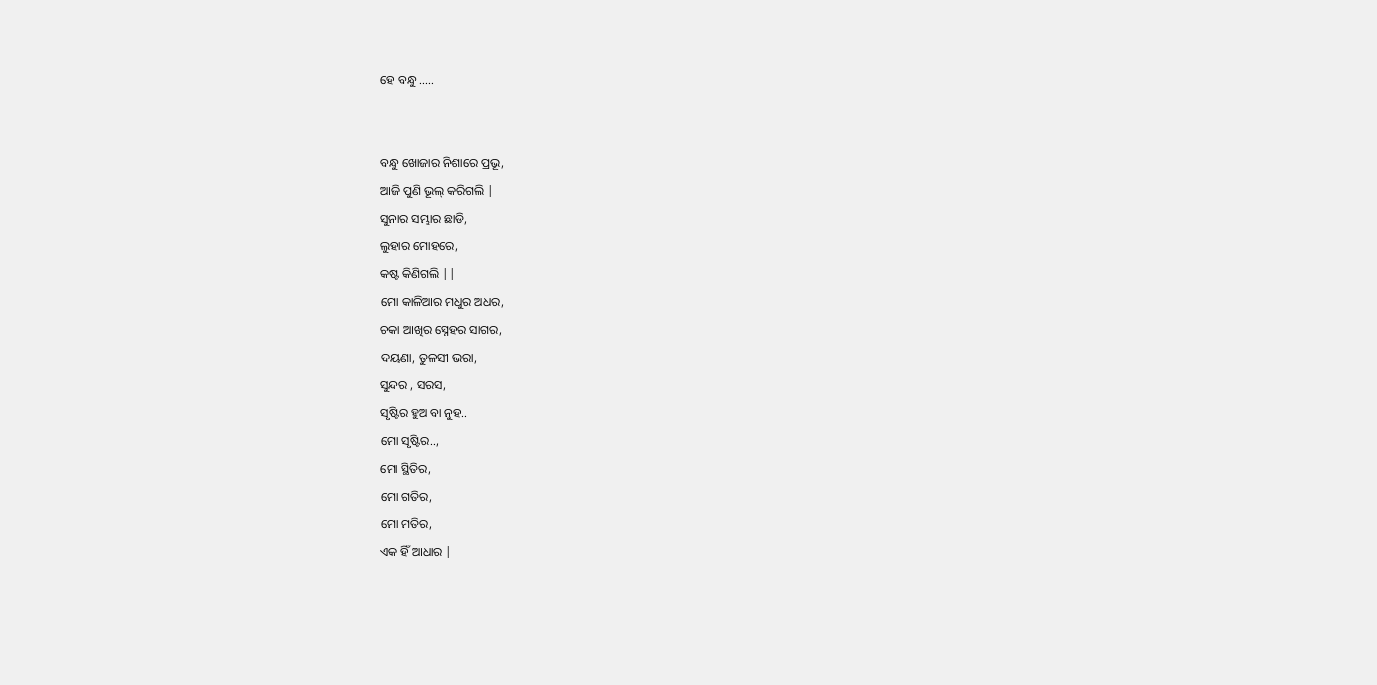ହେ ବନ୍ଧୁ .....


ବନ୍ଧୁ ଖୋଜାର ନିଶାରେ ପ୍ରଭୂ,
ଆଜି ପୁଣି ଭୂଲ୍ କରିଗଲି |
ସୁନାର ସମ୍ଭାର ଛାଡି,
ଲୁହାର ମୋହରେ,
କଷ୍ଟ କିଣିଗଲି ||
ମୋ କାଳିଆର ମଧୁର ଅଧର,
ଚକା ଆଖିର ସ୍ନେହର ସାଗର,
ଦୟଣା, ତୁଳସୀ ଭରା,
ସୁନ୍ଦର , ସରସ,
ସୃଷ୍ଟିର ହୁଅ ବା ନୁହ..
ମୋ ସୃଷ୍ଟିର..,
ମୋ ସ୍ଥିତିର,
ମୋ ଗତିର,
ମୋ ମତିର,
ଏକ ହିଁ ଆଧାର |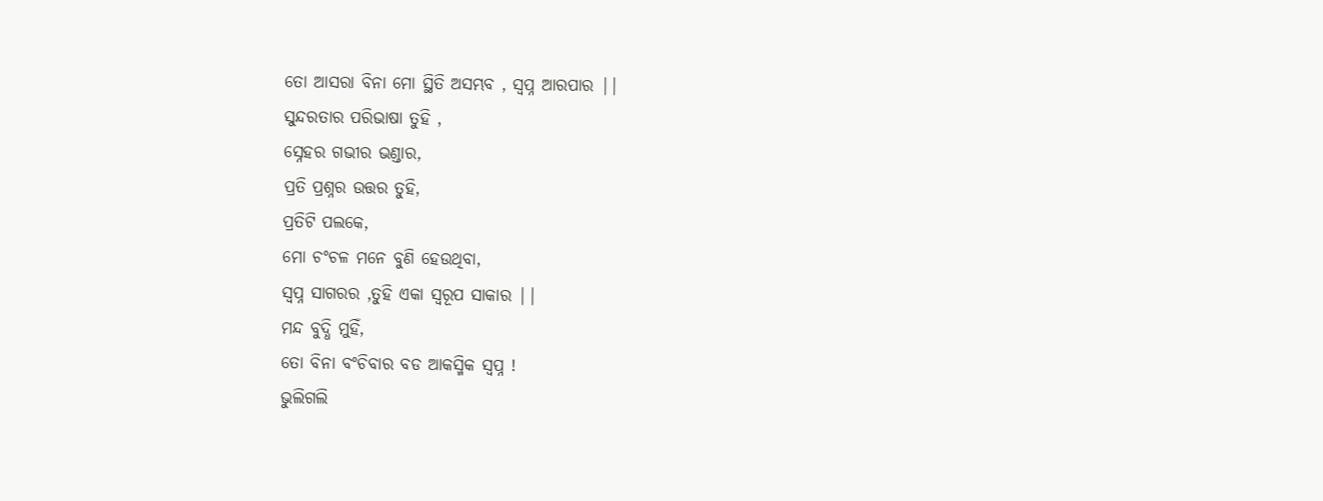ତୋ ଆସରା ବିନା ମୋ ସ୍ଥିତି ଅସମ୍ଭବ , ସ୍ୱପ୍ନ ଆରପାର ||
ସୁନ୍ଦରତାର ପରିଭାଷା ତୁହି ,
ସ୍ନେହର ଗଭୀର ଭଣ୍ଡାର,
ପ୍ରତି ପ୍ରଶ୍ନର ଉତ୍ତର ତୁହି,
ପ୍ରତିଟି ପଲକେ,
ମୋ ଚଂଚଳ ମନେ ବୁଣି ହେଉଥିବା,
ସ୍ଵପ୍ନ ସାଗରର ,ତୁହି ଏକା ସ୍ଵରୂପ ସାକାର ||
ମନ୍ଦ ବୁଦ୍ଧି ମୁହିଁ,
ତୋ ବିନା ବଂଚିବାର ବଡ ଆକସ୍ମିକ ସ୍ଵପ୍ନ !
ଭୁଲିଗଲି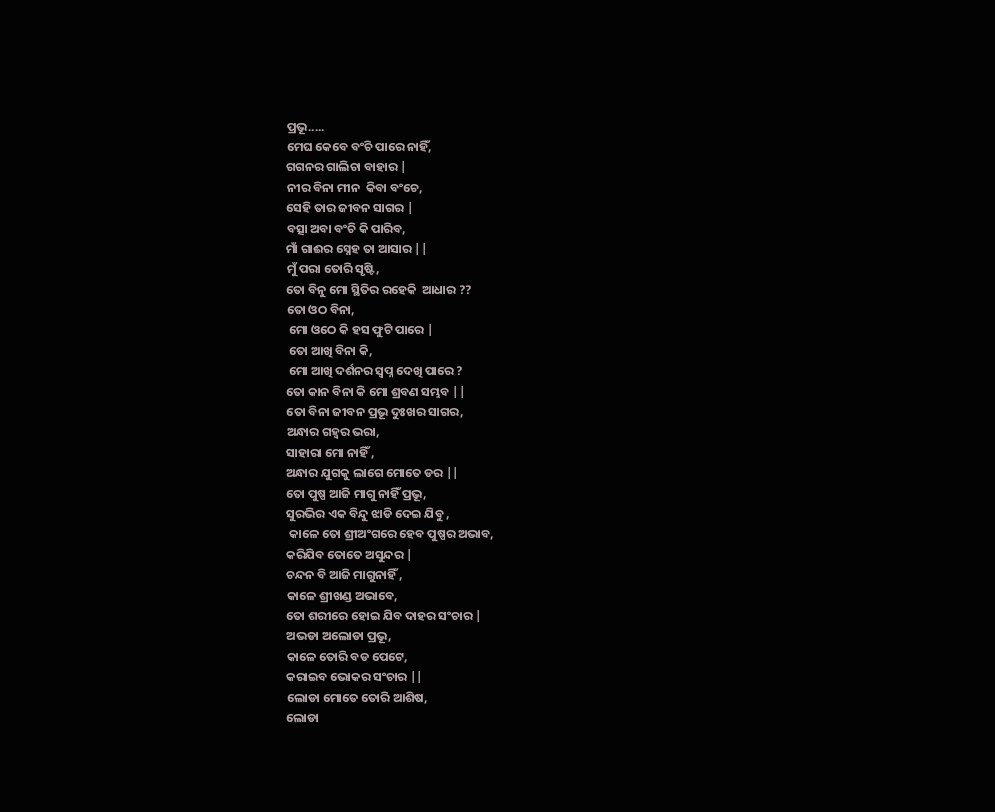ପ୍ରଭୂ.....
ମେଘ କେବେ ବଂଚି ପାରେ ନାହିଁ,
ଗଗନର ଗାଲିଚା ବାହାର |
ନୀର ବିନା ମୀନ  କିବା ବଂଚେ,
ସେହି ତାର ଜୀବନ ସାଗର |
ବତ୍ସା ଅବା ବଂଚି କି ପାରିବ,
ମାଁ ଗାଈର ସ୍ନେହ ତା ଆସାର ||
ମୁଁ ପରା ତୋରି ସୃଷ୍ଟି,
ତୋ ବିନୁ ମୋ ସ୍ଥିତିର ରହେକି  ଆଧାର ??
ତୋ ଓଠ ବିନା,
 ମୋ ଓଠେ କି ହସ ଫୁଟି ପାରେ |
 ତୋ ଆଖି ବିନା କି,
 ମୋ ଆଖି ଦର୍ଶନର ସ୍ଵପ୍ନ ଦେଖି ପାରେ ?
ତୋ କାନ ବିନା କି ମୋ ଶ୍ରବଣ ସମ୍ଭବ ||
ତୋ ବିନା ଜୀବନ ପ୍ରଭୂ ଦୁଃଖର ସାଗର,
ଅନ୍ଧାର ଗହ୍ଵର ଭରା,
ସାହାରା ମୋ ନାହିଁ ,
ଅନ୍ଧାର ଯୁଗକୁ ଲାଗେ ମୋତେ ଡର ||
ତୋ ପୁଷ୍ପ ଆଜି ମାଗୁ ନାହିଁ ପ୍ରଭୂ,
ସୁରଭିର ଏକ ବିନ୍ଦୁ ଝାଡି ଦେଇ ଯିବୁ ,
 କାଳେ ତୋ ଶ୍ରୀଅଂଗରେ ହେବ ପୁଷ୍ପର ଅଭାବ,
କରିଯିବ ତୋତେ ଅସୁନ୍ଦର |
ଚନ୍ଦନ ବି ଆଜି ମାଗୁନାହିଁ ,
କାଳେ ଶ୍ରୀଖଣ୍ଡ ଅଭାବେ,
ତୋ ଶରୀରେ ହୋଇ ଯିବ ଦାହର ସଂଚାର |
ଅଭଡା ଅଲୋଡା ପ୍ରଭୂ,
କାଳେ ତୋରି ବଡ ପେଟେ,
କରାଇବ ଭୋକର ସଂଚାର ||
ଲୋଡା ମୋତେ ତୋରି ଆଶିଷ,
ଲୋଡା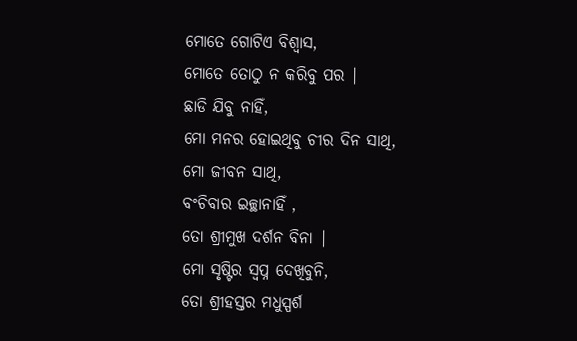ମୋତେ ଗୋଟିଏ ବିଶ୍ଵାସ,
ମୋତେ ତୋଠୁ ନ କରିବୁ ପର |
ଛାଡି ଯିବୁ ନାହିଁ,
ମୋ ମନର ହୋଇଥିବୁ ଚୀର ଦିନ ସାଥି,
ମୋ ଜୀବନ ସାଥି,
ବଂଚିବାର ଇଚ୍ଛାନାହିଁ ,
ତୋ ଶ୍ରୀମୁଖ ଦର୍ଶନ ବିନା |
ମୋ ସୃଷ୍ଟିର ସ୍ଵପ୍ନ ଦେଖିବୁନି,
ତୋ ଶ୍ରୀହସ୍ତର ମଧୁସ୍ପର୍ଶ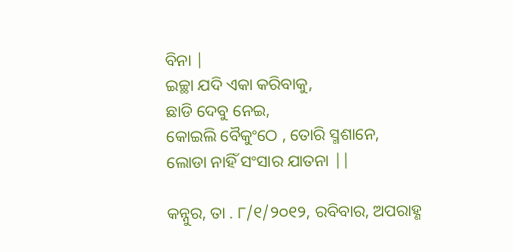ବିନା |
ଇଚ୍ଛା ଯଦି ଏକା କରିବାକୁ,
ଛାଡି ଦେବୁ ନେଇ,
କୋଇଲି ବୈକୁଂଠେ , ତୋରି ସ୍ମଶାନେ,
ଲୋଡା ନାହିଁ ସଂସାର ଯାତନା ||

କନ୍ନୁର, ତା . ୮/୧/୨୦୧୨, ରବିବାର, ଅପରାହ୍ଣ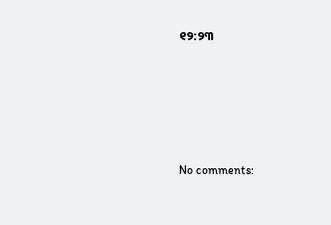୧୨:୨୩







No comments: